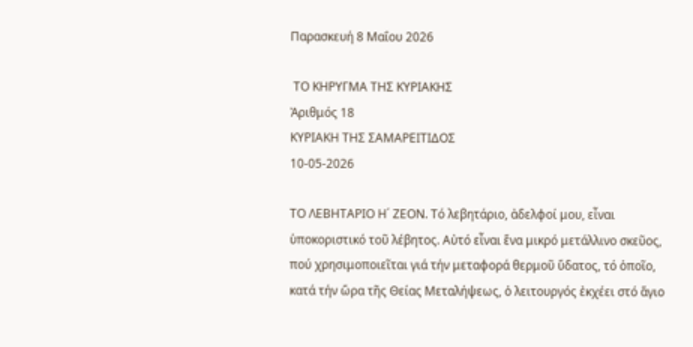Παρασκευή 8 Μαΐου 2026

 ΤΟ ΚΗΡΥΓΜΑ ΤΗΣ ΚΥΡΙΑΚΗΣ
Ἀριθμός 18
ΚΥΡΙΑΚΗ ΤΗΣ ΣΑΜΑΡΕΙΤΙΔΟΣ
10-05-2026

ΤΟ ΛΕΒΗΤΑΡΙΟ Η΄ ΖΕΟΝ. Τό λεβητάριο, ἀδελφοί μου, εἶναι
ὑποκοριστικό τοῦ λέβητος. Αὐτό εἶναι ἕνα μικρό μετάλλινο σκεῦος,
πού χρησιμοποιεῖται γιά τήν μεταφορά θερμοῦ ὕδατος, τό ὁποῖο,
κατά τήν ὥρα τῆς Θείας Μεταλήψεως, ὁ λειτουργός ἐκχέει στό ἅγιο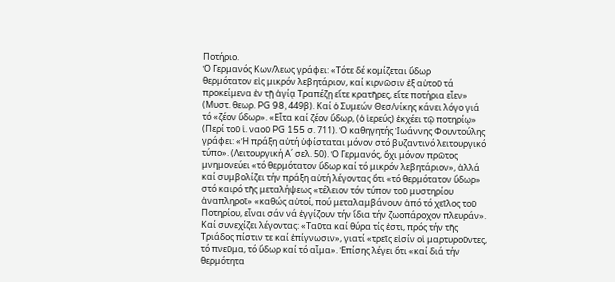Ποτήριο.
Ὁ Γερμανός Κων/λεως γράφει: «Τότε δέ κομίζεται ὕδωρ
θερμότατον εἰς μικρόν λεβητάριον, καί κιρνῶσιν ἐξ αὐτοῦ τά
προκείμενα ἐν τῇ ἁγίᾳ Τραπέζῃ εἴτε κρατῆρες, εἴτε ποτήρια εἶεν»
(Μυστ. θεωρ. PG 98, 449β). Καί ὁ Συμεών Θεσ/νίκης κάνει λόγο γιά
τό «ζέον ὕδωρ». «Εἶτα καί ζέον ὕδωρ, (ὁ ἱερεύς) ἐκχέει τῷ ποτηρίῳ»
(Περί τοῦ ἱ. ναοῦ PG 155 σ. 711). Ὁ καθηγητής Ἰωάννης Φουντούλης
γράφει: «Ἡ πράξη αὐτή ὑφίσταται μόνον στό βυζαντινό λειτουργικό
τύπο». (Λειτουργική Α΄ σελ. 50). Ὁ Γερμανός, ὄχι μόνον πρῶτος
μνημονεύει «τό θερμότατον ὕδωρ καί τό μικρόν λεβητάριον», ἀλλά
καί συμβολίζει τήν πράξη αὐτή λέγοντας ὅτι «τό θερμότατον ὕδωρ»
στό καιρό τῆς μεταλήψεως «τέλειον τόν τύπον τοῦ μυστηρίου
ἀναπληροῖ» «καθώς αὐτοί, πού μεταλαμβάνουν ἀπό τό χεῖλος τοῦ
Ποτηρίου, εἶναι σάν νά ἐγγίζουν τήν ἴδια τήν ζωοπάροχον πλευράν».
Καί συνεχίζει λέγοντας: «Ταῦτα καί θύρα τίς ἐστι, πρός τήν τῆς
Τριάδος πίστιν τε καί ἐπίγνωσιν», γιατί «τρεῖς εἰσίν οἱ μαρτυροῦντες,
τό πνεῦμα, τό ὕδωρ καί τό αἷμα». Ἐπίσης λέγει ὅτι «καί διά τήν
θερμότητα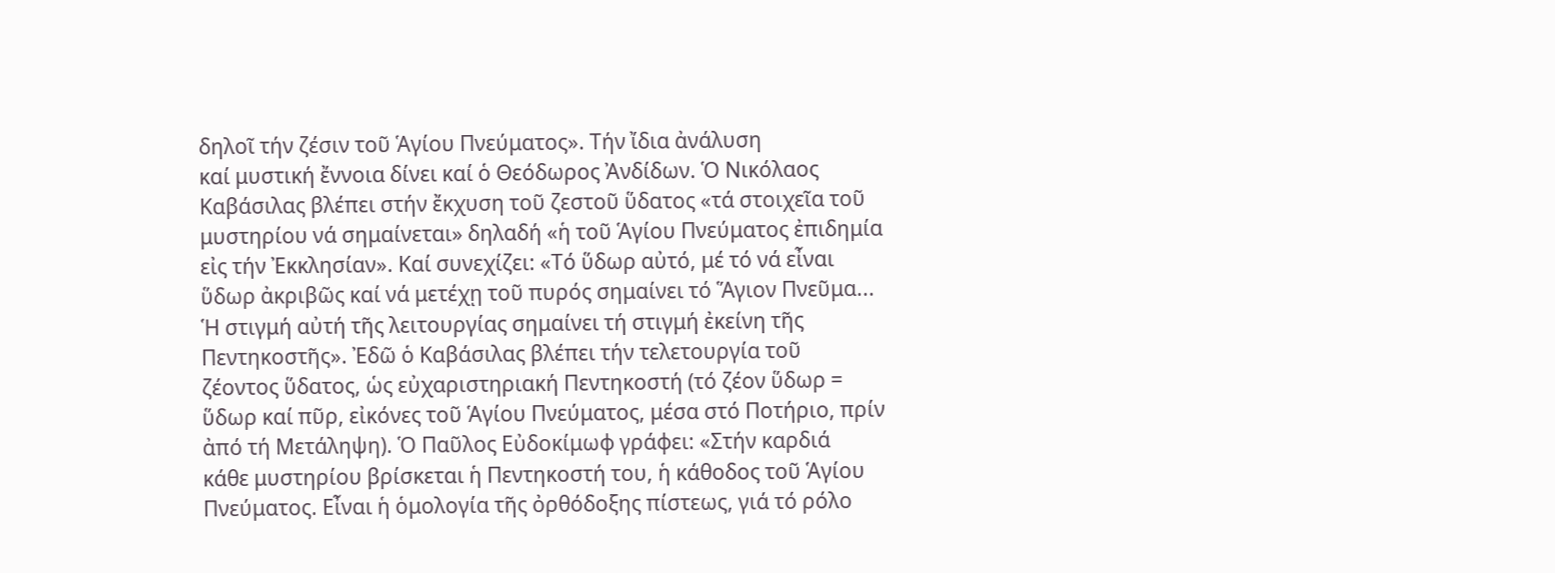δηλοῖ τήν ζέσιν τοῦ Ἁγίου Πνεύματος». Τήν ἴδια ἀνάλυση
καί μυστική ἔννοια δίνει καί ὁ Θεόδωρος Ἀνδίδων. Ὁ Νικόλαος
Καβάσιλας βλέπει στήν ἔκχυση τοῦ ζεστοῦ ὕδατος «τά στοιχεῖα τοῦ
μυστηρίου νά σημαίνεται» δηλαδή «ἡ τοῦ Ἁγίου Πνεύματος ἐπιδημία
εἰς τήν Ἐκκλησίαν». Καί συνεχίζει: «Τό ὕδωρ αὐτό, μέ τό νά εἶναι
ὕδωρ ἀκριβῶς καί νά μετέχῃ τοῦ πυρός σημαίνει τό Ἅγιον Πνεῦμα...
Ἡ στιγμή αὐτή τῆς λειτουργίας σημαίνει τή στιγμή ἐκείνη τῆς
Πεντηκοστῆς». Ἐδῶ ὁ Καβάσιλας βλέπει τήν τελετουργία τοῦ
ζέοντος ὕδατος, ὡς εὐχαριστηριακή Πεντηκοστή (τό ζέον ὕδωρ =
ὕδωρ καί πῦρ, εἰκόνες τοῦ Ἁγίου Πνεύματος, μέσα στό Ποτήριο, πρίν
ἀπό τή Μετάληψη). Ὁ Παῦλος Εὐδοκίμωφ γράφει: «Στήν καρδιά
κάθε μυστηρίου βρίσκεται ἡ Πεντηκοστή του, ἡ κάθοδος τοῦ Ἁγίου
Πνεύματος. Εἶναι ἡ ὁμολογία τῆς ὀρθόδοξης πίστεως, γιά τό ρόλο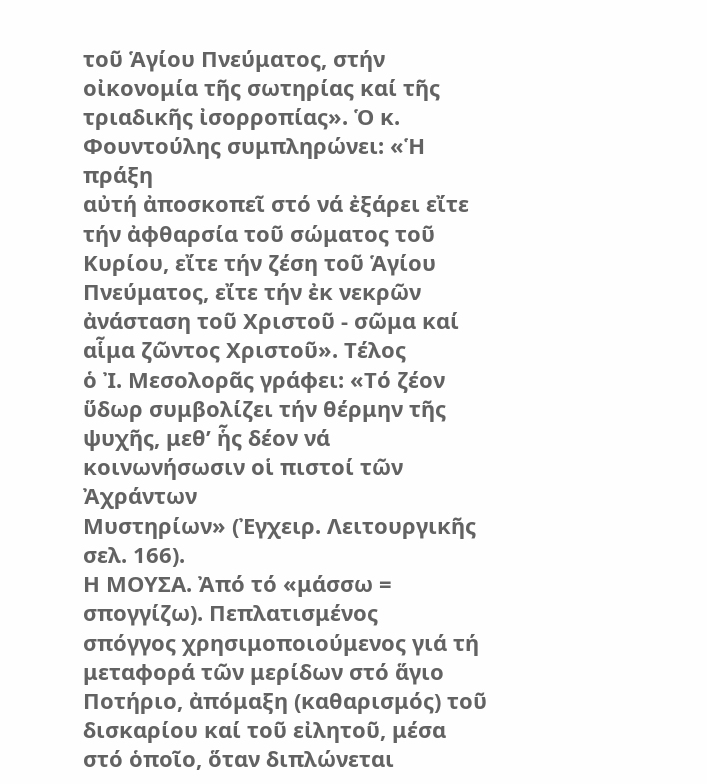τοῦ Ἁγίου Πνεύματος, στήν οἰκονομία τῆς σωτηρίας καί τῆς
τριαδικῆς ἰσορροπίας». Ὁ κ. Φουντούλης συμπληρώνει: «Ἡ πράξη
αὐτή ἀποσκοπεῖ στό νά ἐξάρει εἴτε τήν ἀφθαρσία τοῦ σώματος τοῦ
Κυρίου, εἴτε τήν ζέση τοῦ Ἁγίου Πνεύματος, εἴτε τήν ἐκ νεκρῶν
ἀνάσταση τοῦ Χριστοῦ - σῶμα καί αἷμα ζῶντος Χριστοῦ». Τέλος
ὁ Ἰ. Μεσολορᾶς γράφει: «Τό ζέον ὕδωρ συμβολίζει τήν θέρμην τῆς
ψυχῆς, μεθ’ ἧς δέον νά κοινωνήσωσιν οἱ πιστοί τῶν Ἀχράντων
Μυστηρίων» (Ἐγχειρ. Λειτουργικῆς σελ. 166).
Η ΜΟΥΣΑ. Ἀπό τό «μάσσω = σπογγίζω). Πεπλατισμένος
σπόγγος χρησιμοποιούμενος γιά τή μεταφορά τῶν μερίδων στό ἅγιο
Ποτήριο, ἀπόμαξη (καθαρισμός) τοῦ δισκαρίου καί τοῦ εἰλητοῦ, μέσα
στό ὁποῖο, ὅταν διπλώνεται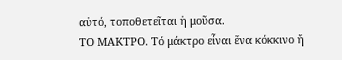αὐτό, τοποθετεῖται ἡ μοῦσα.
ΤΟ ΜΑΚΤΡΟ. Τό μάκτρο εἶναι ἕνα κόκκινο ἤ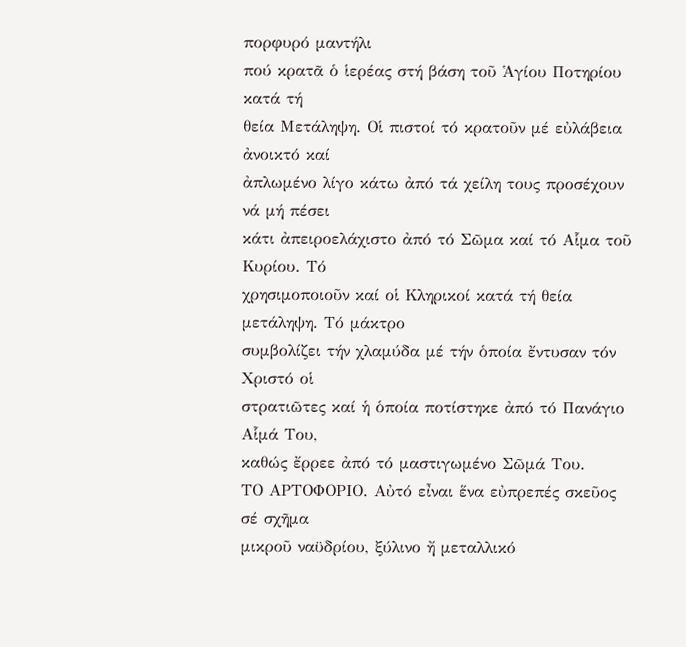πορφυρό μαντήλι
πού κρατᾶ ὁ ἱερέας στή βάση τοῦ Ἁγίου Ποτηρίου κατά τή
θεία Μετάληψη. Οἱ πιστοί τό κρατοῦν μέ εὐλάβεια ἀνοικτό καί
ἀπλωμένο λίγο κάτω ἀπό τά χείλη τους προσέχουν νά μή πέσει
κάτι ἀπειροελάχιστο ἀπό τό Σῶμα καί τό Αἷμα τοῦ Κυρίου. Τό
χρησιμοποιοῦν καί οἱ Κληρικοί κατά τή θεία μετάληψη. Τό μάκτρο
συμβολίζει τήν χλαμύδα μέ τήν ὁποία ἔντυσαν τόν Χριστό οἱ
στρατιῶτες καί ἡ ὁποία ποτίστηκε ἀπό τό Πανάγιο Αἷμά Του,
καθώς ἔρρεε ἀπό τό μαστιγωμένο Σῶμά Του.
ΤΟ ΑΡΤΟΦΟΡΙΟ. Αὐτό εἶναι ἕνα εὐπρεπές σκεῦος σέ σχῆμα
μικροῦ ναϋδρίου, ξύλινο ἤ μεταλλικό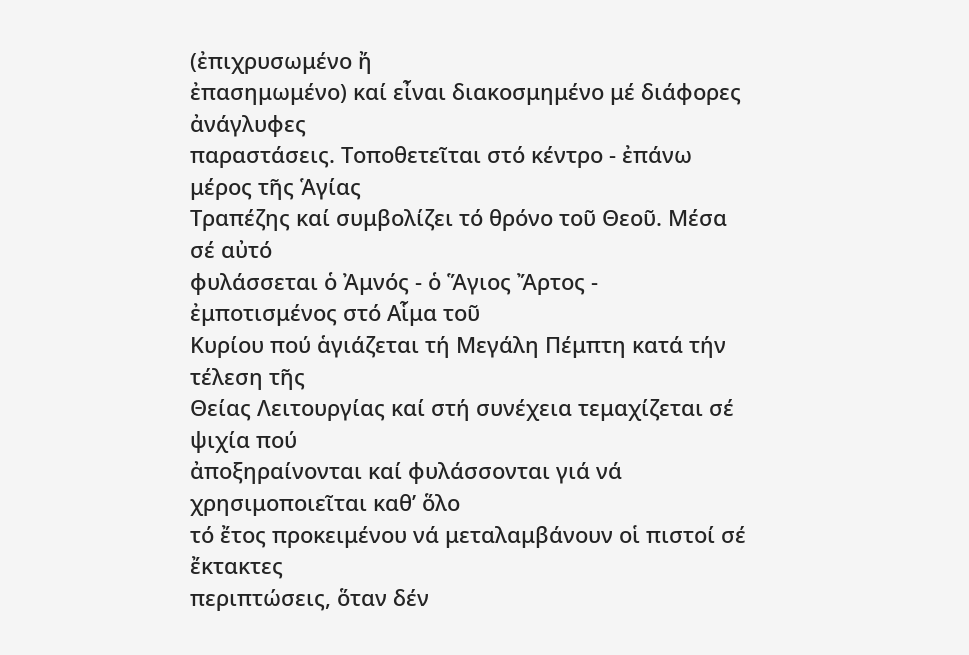(ἐπιχρυσωμένο ἤ
ἐπασημωμένο) καί εἶναι διακοσμημένο μέ διάφορες ἀνάγλυφες
παραστάσεις. Τοποθετεῖται στό κέντρο - ἐπάνω μέρος τῆς Ἁγίας
Τραπέζης καί συμβολίζει τό θρόνο τοῦ Θεοῦ. Μέσα σέ αὐτό
φυλάσσεται ὁ Ἀμνός - ὁ Ἅγιος Ἄρτος - ἐμποτισμένος στό Αἷμα τοῦ
Κυρίου πού ἁγιάζεται τή Μεγάλη Πέμπτη κατά τήν τέλεση τῆς
Θείας Λειτουργίας καί στή συνέχεια τεμαχίζεται σέ ψιχία πού
ἀποξηραίνονται καί φυλάσσονται γιά νά χρησιμοποιεῖται καθ’ ὅλο
τό ἔτος προκειμένου νά μεταλαμβάνουν οἱ πιστοί σέ ἔκτακτες
περιπτώσεις, ὅταν δέν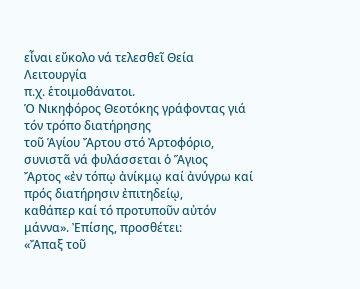εἶναι εὔκολο νά τελεσθεῖ Θεία Λειτουργία
π.χ. ἑτοιμοθάνατοι.
Ὁ Νικηφόρος Θεοτόκης γράφοντας γιά τόν τρόπο διατήρησης
τοῦ Ἁγίου Ἄρτου στό Ἀρτοφόριο, συνιστᾶ νά φυλάσσεται ὁ Ἅγιος
Ἄρτος «ἐν τόπῳ ἀνίκμῳ καί ἀνύγρω καί πρός διατήρησιν ἐπιτηδείῳ,
καθάπερ καί τό προτυποῦν αὐτόν μάννα». Ἐπίσης, προσθέτει:
«Ἄπαξ τοῦ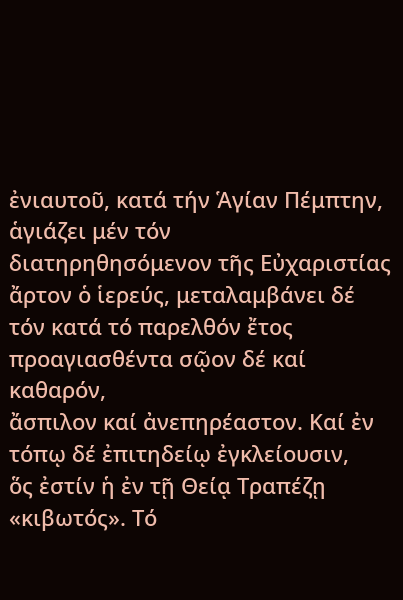ἐνιαυτοῦ, κατά τήν Ἁγίαν Πέμπτην, ἁγιάζει μέν τόν
διατηρηθησόμενον τῆς Εὐχαριστίας ἄρτον ὁ ἱερεύς, μεταλαμβάνει δέ
τόν κατά τό παρελθόν ἔτος προαγιασθέντα σῷον δέ καί καθαρόν,
ἄσπιλον καί ἀνεπηρέαστον. Καί ἐν τόπῳ δέ ἐπιτηδείῳ ἐγκλείουσιν,
ὅς ἐστίν ἡ ἐν τῇ Θείᾳ Τραπέζῃ «κιβωτός». Τό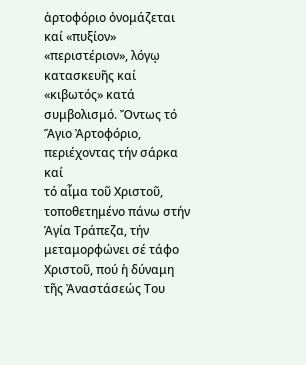ἀρτοφόριο ὀνομάζεται
καί «πυξίον» «περιστέριον», λόγῳ κατασκευῆς καί «κιβωτός» κατά
συμβολισμό. Ὄντως τό Ἅγιο Ἀρτοφόριο, περιέχοντας τήν σάρκα καί
τό αἷμα τοῦ Χριστοῦ, τοποθετημένο πάνω στήν Ἁγία Τράπεζα, τήν
μεταμορφώνει σέ τάφο Χριστοῦ, πού ἡ δύναμη τῆς Ἀναστάσεώς Του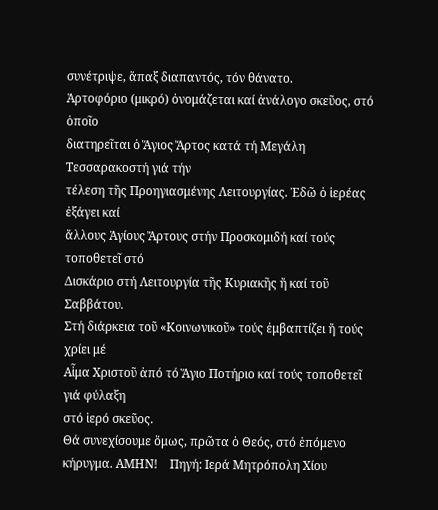συνέτριψε, ἅπαξ διαπαντός, τόν θάνατο.
Ἀρτοφόριο (μικρό) ὀνομάζεται καί ἀνάλογο σκεῦος, στό ὁποῖο
διατηρεῖται ὁ Ἅγιος Ἄρτος κατά τή Μεγάλη Τεσσαρακοστή γιά τήν
τέλεση τῆς Προηγιασμένης Λειτουργίας. Ἐδῶ ὁ ἱερέας ἐξάγει καί
ἄλλους Ἁγίους Ἄρτους στήν Προσκομιδή καί τούς τοποθετεῖ στό
Δισκάριο στή Λειτουργία τῆς Κυριακῆς ἤ καί τοῦ Σαββάτου.
Στή διάρκεια τοῦ «Κοινωνικοῦ» τούς ἐμβαπτίζει ἤ τούς χρίει μέ
Αἷμα Χριστοῦ ἀπό τό Ἅγιο Ποτήριο καί τούς τοποθετεῖ γιά φύλαξη
στό ἱερό σκεῦος.
Θά συνεχίσουμε ὅμως, πρῶτα ὁ Θεός, στό ἑπόμενο
κήρυγμα. ΑΜΗΝ!    Πηγή: Ιερά Μητρόπολη Χίου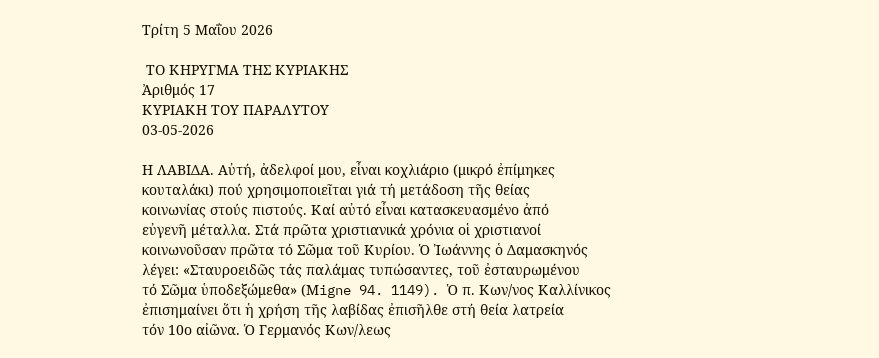Τρίτη 5 Μαΐου 2026

 ΤΟ ΚΗΡΥΓΜΑ ΤΗΣ ΚΥΡΙΑΚΗΣ
Ἀριθμός 17
ΚΥΡΙΑΚΗ ΤΟΥ ΠΑΡΑΛΥΤΟΥ
03-05-2026

Η ΛΑΒΙΔΑ. Αὐτή, ἀδελφοί μου, εἶναι κοχλιάριο (μικρό ἐπίμηκες
κουταλάκι) πού χρησιμοποιεῖται γιά τή μετάδοση τῆς θείας
κοινωνίας στούς πιστούς. Καί αὐτό εἶναι κατασκευασμένο ἀπό
εὐγενῆ μέταλλα. Στά πρῶτα χριστιανικά χρόνια οἱ χριστιανοί
κοινωνοῦσαν πρῶτα τό Σῶμα τοῦ Κυρίου. Ὁ Ἰωάννης ὁ Δαμασκηνός
λέγει: «Σταυροειδῶς τάς παλάμας τυπώσαντες, τοῦ ἐσταυρωμένου
τό Σῶμα ὑποδεξώμεθα» (Μigne 94. 1149). Ὁ π. Κων/νος Καλλίνικος
ἐπισημαίνει ὅτι ἡ χρήση τῆς λαβίδας ἐπισῆλθε στή θεία λατρεία
τόν 10ο αἰῶνα. Ὁ Γερμανός Κων/λεως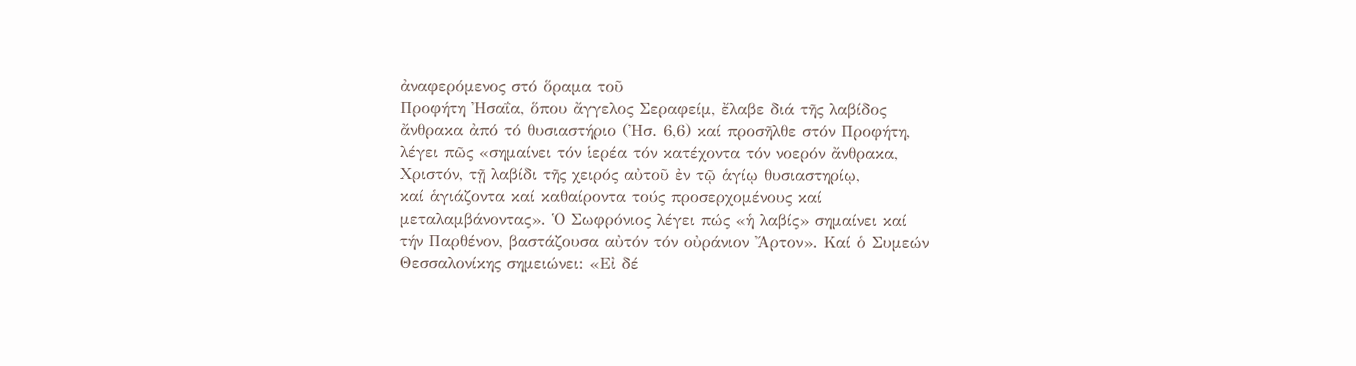ἀναφερόμενος στό ὅραμα τοῦ
Προφήτη Ἠσαΐα, ὅπου ἄγγελος Σεραφείμ, ἔλαβε διά τῆς λαβίδος
ἄνθρακα ἀπό τό θυσιαστήριο (Ἠσ. 6,6) καί προσῆλθε στόν Προφήτη,
λέγει πῶς «σημαίνει τόν ἱερέα τόν κατέχοντα τόν νοερόν ἄνθρακα,
Χριστόν, τῇ λαβίδι τῆς χειρός αὐτοῦ ἐν τῷ ἁγίῳ θυσιαστηρίῳ,
καί ἁγιάζοντα καί καθαίροντα τούς προσερχομένους καί
μεταλαμβάνοντας». Ὁ Σωφρόνιος λέγει πώς «ἡ λαβίς» σημαίνει καί
τήν Παρθένον, βαστάζουσα αὐτόν τόν οὐράνιον Ἄρτον». Καί ὁ Συμεών
Θεσσαλονίκης σημειώνει: «Εἰ δέ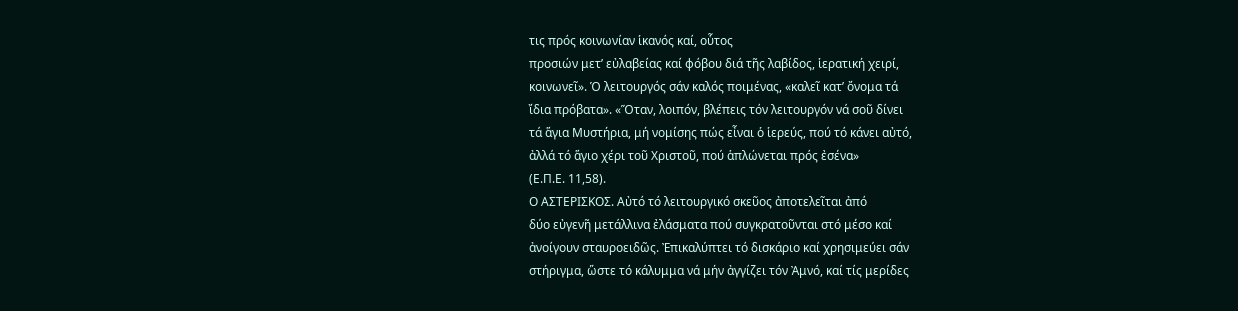τις πρός κοινωνίαν ἱκανός καί, οὗτος
προσιών μετ’ εὐλαβείας καί φόβου διά τῆς λαβίδος, ἱερατική χειρί,
κοινωνεῖ». Ὁ λειτουργός σάν καλός ποιμένας, «καλεῖ κατ’ ὄνομα τά
ἴδια πρόβατα». «Ὅταν, λοιπόν, βλέπεις τόν λειτουργόν νά σοῦ δίνει
τά ἅγια Μυστήρια, μή νομίσης πώς εἶναι ὁ ἱερεύς, πού τό κάνει αὐτό,
ἀλλά τό ἅγιο χέρι τοῦ Χριστοῦ, πού ἁπλώνεται πρός ἐσένα»
(Ε.Π.Ε. 11,58).
Ο ΑΣΤΕΡΙΣΚΟΣ. Αὐτό τό λειτουργικό σκεῦος ἀποτελεῖται ἀπό
δύο εὐγενῆ μετάλλινα ἐλάσματα πού συγκρατοῦνται στό μέσο καί
ἀνοίγουν σταυροειδῶς. Ἐπικαλύπτει τό δισκάριο καί χρησιμεύει σάν
στήριγμα, ὥστε τό κάλυμμα νά μήν ἀγγίζει τόν Ἀμνό, καί τίς μερίδες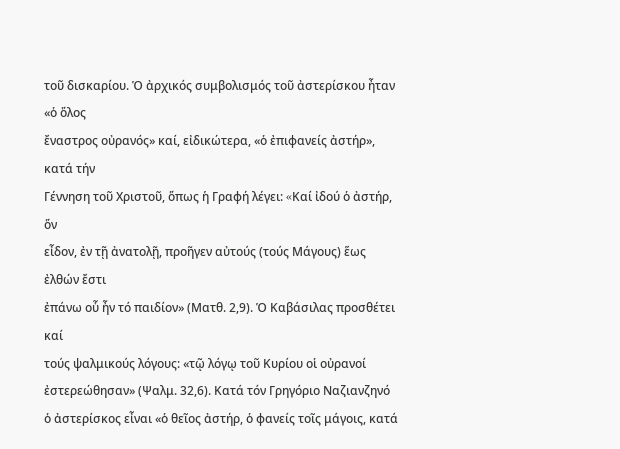τοῦ δισκαρίου. Ὁ ἀρχικός συμβολισμός τοῦ ἀστερίσκου ἦταν «ὁ ὅλος
ἔναστρος οὐρανός» καί, εἰδικώτερα, «ὁ ἐπιφανείς ἀστήρ», κατά τήν
Γέννηση τοῦ Χριστοῦ, ὅπως ἡ Γραφή λέγει: «Kαί ἰδού ὁ ἀστήρ, ὅν
εἶδον, ἐν τῇ ἀνατολῇ, προῆγεν αὐτούς (τούς Μάγους) ἕως ἐλθών ἔστι
ἐπάνω οὗ ἦν τό παιδίον» (Ματθ. 2,9). Ὁ Καβάσιλας προσθέτει καί
τούς ψαλμικούς λόγους: «τῷ λόγῳ τοῦ Kυρίου οἱ οὐρανοί
ἐστερεώθησαν» (Ψαλμ. 32,6). Κατά τόν Γρηγόριο Ναζιανζηνό
ὁ ἀστερίσκος εἶναι «ὁ θεῖος ἀστήρ, ὁ φανείς τοῖς μάγοις, κατά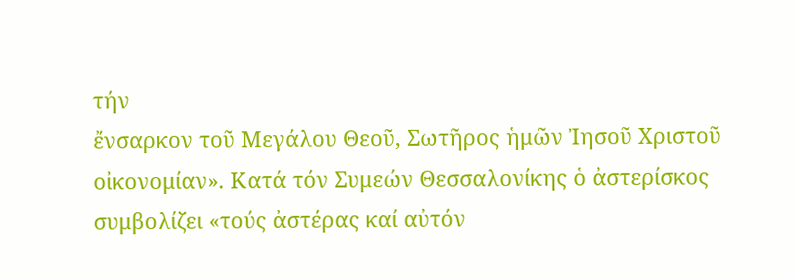τήν
ἔνσαρκον τοῦ Μεγάλου Θεοῦ, Σωτῆρος ἡμῶν Ἰησοῦ Χριστοῦ
οἰκονομίαν». Κατά τόν Συμεών Θεσσαλονίκης ὁ ἀστερίσκος
συμβολίζει «τούς ἀστέρας καί αὐτόν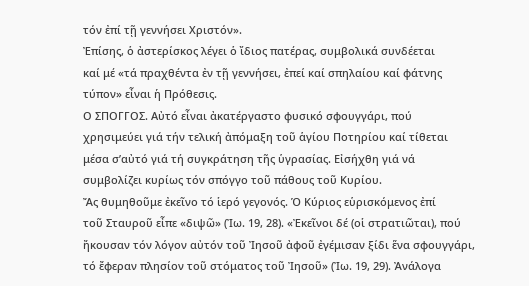τόν ἐπί τῇ γεννήσει Χριστόν».
Ἐπίσης, ὁ ἀστερίσκος λέγει ὁ ἴδιος πατέρας, συμβολικά συνδέεται
καί μέ «τά πραχθέντα ἐν τῇ γεννήσει, ἐπεί καί σπηλαίου καί φάτνης
τύπον» εἶναι ἡ Πρόθεσις.
Ο ΣΠΟΓΓΟΣ. Αὐτό εἶναι ἀκατέργαστο φυσικό σφουγγάρι, πού
χρησιμεύει γιά τήν τελική ἀπόμαξη τοῦ ἁγίου Ποτηρίου καί τίθεται
μέσα σ’αὐτό γιά τή συγκράτηση τῆς ὑγρασίας. Εἰσήχθη γιά νά
συμβολίζει κυρίως τόν σπόγγο τοῦ πάθους τοῦ Κυρίου.
Ἄς θυμηθοῦμε ἐκεῖνο τό ἱερό γεγονός. Ὁ Κύριος εὑρισκόμενος ἐπί
τοῦ Σταυροῦ εἶπε «διψῶ» (Ἰω. 19, 28). «Ἐκεῖνοι δέ (οἱ στρατιῶται), πού
ἤκουσαν τόν λόγον αὐτόν τοῦ Ἰησοῦ ἀφοῦ ἐγέμισαν ξίδι ἕνα σφουγγάρι,
τό ἔφεραν πλησίον τοῦ στόματος τοῦ Ἰησοῦ» (Ἰω. 19, 29). Ἀνάλογα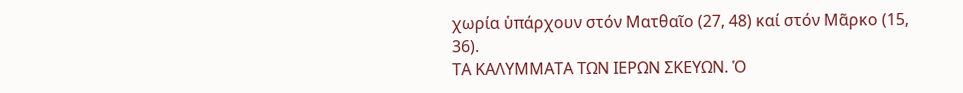χωρία ὑπάρχουν στόν Ματθαῖο (27, 48) καί στόν Μᾶρκο (15, 36).
ΤΑ ΚΑΛΥΜΜΑΤΑ ΤΩΝ ΙΕΡΩΝ ΣΚΕΥΩΝ. Ὁ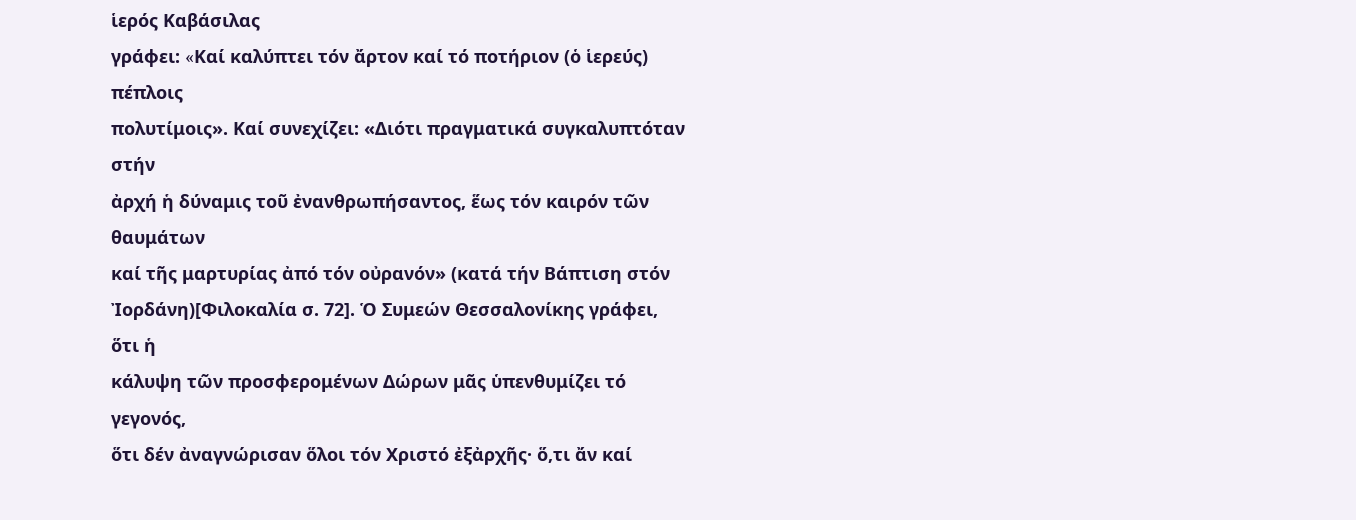ἱερός Καβάσιλας
γράφει: «Kαί καλύπτει τόν ἄρτον καί τό ποτήριον (ὁ ἱερεύς) πέπλοις
πολυτίμοις». Καί συνεχίζει: «Διότι πραγματικά συγκαλυπτόταν στήν
ἀρχή ἡ δύναμις τοῦ ἐνανθρωπήσαντος, ἕως τόν καιρόν τῶν θαυμάτων
καί τῆς μαρτυρίας ἀπό τόν οὐρανόν» (κατά τήν Bάπτιση στόν
Ἰορδάνη)[Φιλοκαλία σ. 72]. Ὁ Συμεών Θεσσαλονίκης γράφει, ὅτι ἡ
κάλυψη τῶν προσφερομένων Δώρων μᾶς ὑπενθυμίζει τό γεγονός,
ὅτι δέν ἀναγνώρισαν ὅλοι τόν Χριστό ἐξἀρχῆς· ὅ,τι ἄν καί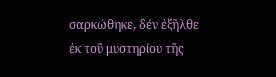σαρκώθηκε, δέν ἐξῆλθε ἐκ τοῦ μυστηρίου τῆς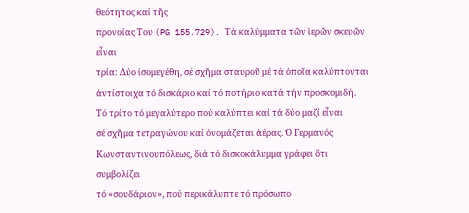θεότητος καί τῆς
προνοίας Του (PG 155.729). Τά καλύμματα τῶν ἱερῶν σκευῶν εἶναι
τρία: Δύο ἰσομεγέθη, σέ σχῆμα σταυροῦ μέ τά ὁποῖα καλύπτονται
ἀντίστοιχα τό δισκάριο καί τό ποτήριο κατά τήν προσκομιδή.
Τό τρίτο τό μεγαλύτερο πού καλύπτει καί τά δύο μαζί εἶναι
σέ σχῆμα τετραγώνου καί ὀνομάζεται ἀέρας. Ὁ Γερμανός
Κωνσταντινουπόλεως, διά τό δισκοκάλυμμα γράφει ὅτι συμβολίζει
τό «σουδάριον», πού περικάλυπτε τό πρόσωπο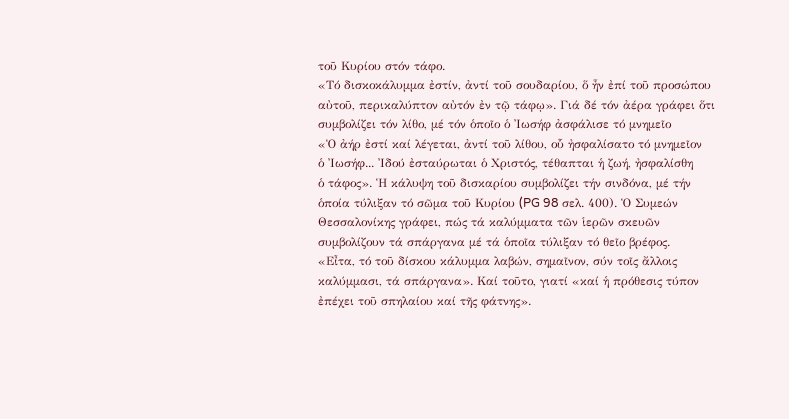τοῦ Κυρίου στόν τάφο.
«Τό δισκοκάλυμμα ἐστίν, ἀντί τοῦ σουδαρίου, ὅ ἦν ἐπί τοῦ προσώπου
αὐτοῦ, περικαλύπτον αὐτόν ἐν τῷ τάφῳ». Γιά δέ τόν ἀέρα γράφει ὅτι
συμβολίζει τόν λίθο, μέ τόν ὁποῖο ὁ Ἰωσήφ ἀσφάλισε τό μνημεῖο
«Ὁ ἀήρ ἐστί καί λέγεται, ἀντί τοῦ λίθου, οὗ ἠσφαλίσατο τό μνημεῖον
ὁ Ἰωσήφ... Ἰδού ἐσταύρωται ὁ Χριστός, τέθαπται ἡ ζωή, ἠσφαλίσθη
ὁ τάφος». Ἡ κάλυψη τοῦ δισκαρίου συμβολίζει τήν σινδόνα, μέ τήν
ὁποία τύλιξαν τό σῶμα τοῦ Κυρίου (PG 98 σελ. 400). Ὁ Συμεών
Θεσσαλονίκης γράφει, πώς τά καλύμματα τῶν ἱερῶν σκευῶν
συμβολίζουν τά σπάργανα μέ τά ὁποῖα τύλιξαν τό θεῖο βρέφος.
«Εἶτα, τό τοῦ δίσκου κάλυμμα λαβών, σημαῖνον, σύν τοῖς ἄλλοις
καλύμμασι, τά σπάργανα». Καί τοῦτο, γιατί «καί ἡ πρόθεσις τύπον
ἐπέχει τοῦ σπηλαίου καί τῆς φάτνης».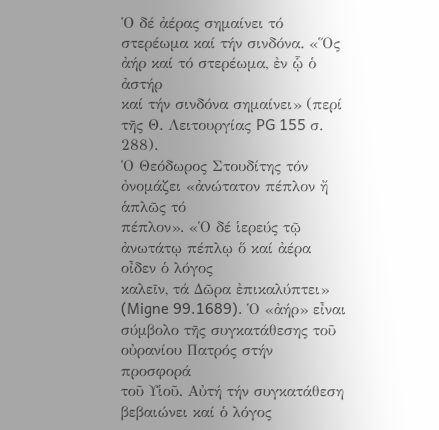Ὁ δέ ἀέρας σημαίνει τό
στερέωμα καί τήν σινδόνα. «Ὅς ἀήρ καί τό στερέωμα, ἐν ᾧ ὁ ἀστήρ
καί τήν σινδόνα σημαίνει» (περί τῆς Θ. Λειτουργίας PG 155 σ. 288).
Ὁ Θεόδωρος Στουδίτης τόν ὀνομάζει «ἀνώτατον πέπλον ἤ ἁπλῶς τό
πέπλον». «Ὁ δέ ἱερεύς τῷ ἀνωτάτῳ πέπλῳ ὅ καί ἀέρα οἶδεν ὁ λόγος
καλεῖν, τά Δῶρα ἐπικαλύπτει» (Migne 99.1689). Ὁ «ἀήρ» εἶναι
σύμβολο τῆς συγκατάθεσης τοῦ οὐρανίου Πατρός στήν προσφορά
τοῦ Υἱοῦ. Αὐτή τήν συγκατάθεση βεβαιώνει καί ὁ λόγος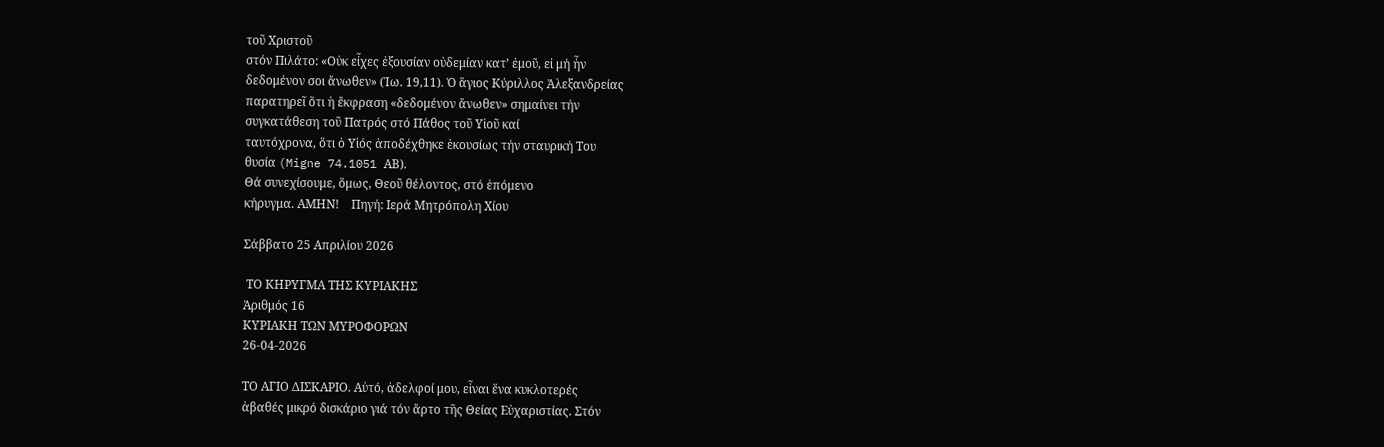τοῦ Χριστοῦ
στόν Πιλάτο: «Οὐκ εἶχες ἐξουσίαν οὐδεμίαν κατ’ ἐμοῦ, εἰ μή ἦν
δεδομένον σοι ἄνωθεν» (Ἰω. 19,11). Ὁ ἅγιος Κύριλλος Ἀλεξανδρείας
παρατηρεῖ ὅτι ἡ ἔκφραση «δεδομένον ἄνωθεν» σημαίνει τήν
συγκατάθεση τοῦ Πατρός στό Πάθος τοῦ Υἱοῦ καί
ταυτόχρονα, ὅτι ὁ Υἱός ἀποδέχθηκε ἑκουσίως τήν σταυρική Του
θυσία (Migne 74.1051 ΑΒ).
Θά συνεχίσουμε, ὅμως, Θεοῦ θέλοντος, στό ἑπόμενο
κήρυγμα. ΑΜΗΝ!    Πηγή: Ιερά Μητρόπολη Χίου

Σάββατο 25 Απριλίου 2026

 ΤΟ ΚΗΡΥΓΜΑ ΤΗΣ ΚΥΡΙΑΚΗΣ
Ἀριθμός 16
ΚΥΡΙΑΚΗ ΤΩΝ ΜΥΡΟΦΟΡΩΝ
26-04-2026

ΤΟ ΑΓΙΟ ΔΙΣΚΑΡΙΟ. Αὐτό, ἀδελφοί μου, εἶναι ἕνα κυκλοτερές
ἀβαθές μικρό δισκάριο γιά τόν ἄρτο τῆς Θείας Εὐχαριστίας. Στόν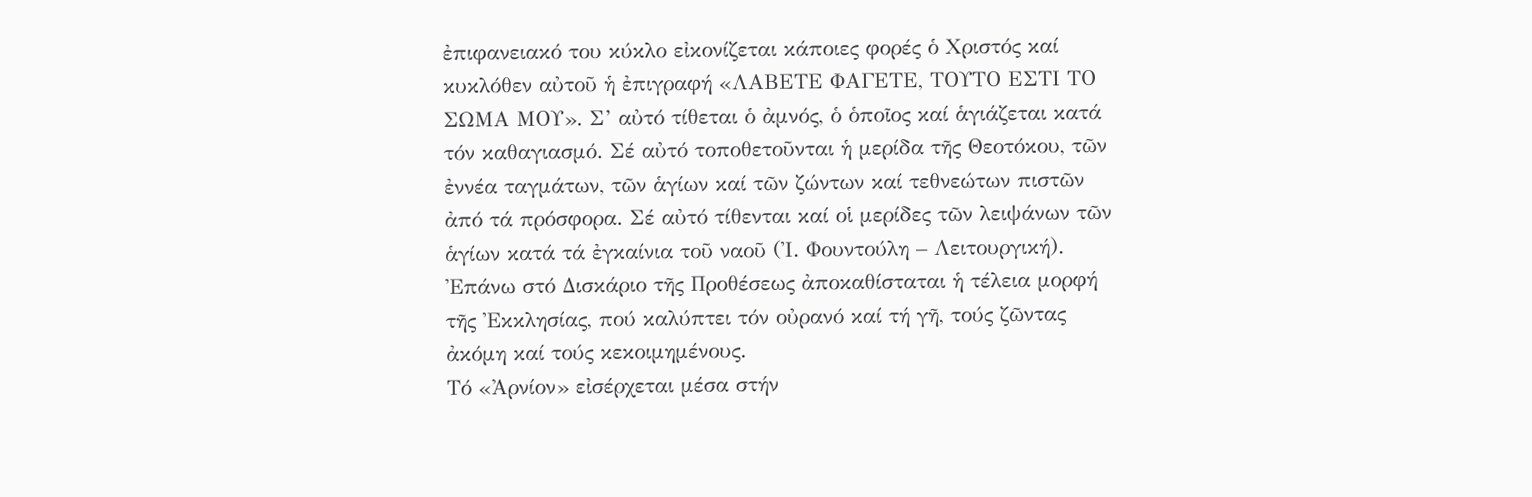ἐπιφανειακό του κύκλο εἰκονίζεται κάποιες φορές ὁ Χριστός καί
κυκλόθεν αὐτοῦ ἡ ἐπιγραφή «ΛΑΒΕΤΕ ΦΑΓΕΤΕ, ΤΟΥΤΟ ΕΣΤΙ ΤΟ
ΣΩΜΑ ΜΟΥ». Σ’ αὐτό τίθεται ὁ ἀμνός, ὁ ὁποῖος καί ἁγιάζεται κατά
τόν καθαγιασμό. Σέ αὐτό τοποθετοῦνται ἡ μερίδα τῆς Θεοτόκου, τῶν
ἐννέα ταγμάτων, τῶν ἁγίων καί τῶν ζώντων καί τεθνεώτων πιστῶν
ἀπό τά πρόσφορα. Σέ αὐτό τίθενται καί οἱ μερίδες τῶν λειψάνων τῶν
ἁγίων κατά τά ἐγκαίνια τοῦ ναοῦ (Ἰ. Φουντούλη – Λειτουργική).
Ἐπάνω στό Δισκάριο τῆς Προθέσεως ἀποκαθίσταται ἡ τέλεια μορφή
τῆς Ἐκκλησίας, πού καλύπτει τόν οὐρανό καί τή γῆ, τούς ζῶντας
ἀκόμη καί τούς κεκοιμημένους.
Τό «Ἀρνίον» εἰσέρχεται μέσα στήν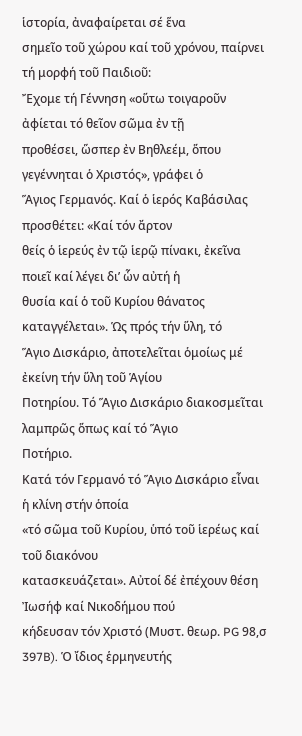ἱστορία, ἀναφαίρεται σέ ἕνα
σημεῖο τοῦ χώρου καί τοῦ χρόνου, παίρνει τή μορφή τοῦ Παιδιοῦ:
Ἔχομε τή Γέννηση «οὕτω τοιγαροῦν ἀφίεται τό θεῖον σῶμα ἐν τῇ
προθέσει, ὥσπερ ἐν Βηθλεέμ, ὅπου γεγέννηται ὁ Χριστός», γράφει ὁ
Ἅγιος Γερμανός. Καί ὁ ἱερός Καβάσιλας προσθέτει: «Καί τόν ἄρτον
θείς ὁ ἱερεύς ἐν τῷ ἱερῷ πίνακι, ἐκεῖνα ποιεῖ καί λέγει δι’ ὧν αὐτή ἡ
θυσία καί ὁ τοῦ Κυρίου θάνατος καταγγέλεται». Ὡς πρός τήν ὕλη, τό
Ἅγιο Δισκάριο, ἀποτελεῖται ὁμοίως μέ ἐκείνη τήν ὕλη τοῦ Ἁγίου
Ποτηρίου. Τό Ἅγιο Δισκάριο διακοσμεῖται λαμπρῶς ὅπως καί τό Ἅγιο
Ποτήριο.
Κατά τόν Γερμανό τό Ἅγιο Δισκάριο εἶναι ἡ κλίνη στήν ὁποία
«τό σῶμα τοῦ Κυρίου, ὑπό τοῦ ἱερέως καί τοῦ διακόνου
κατασκευάζεται». Αὐτοί δέ ἐπέχουν θέση Ἰωσήφ καί Νικοδήμου πού
κήδευσαν τόν Χριστό (Μυστ. θεωρ. PG 98,σ 397B). Ὁ ἴδιος ἑρμηνευτής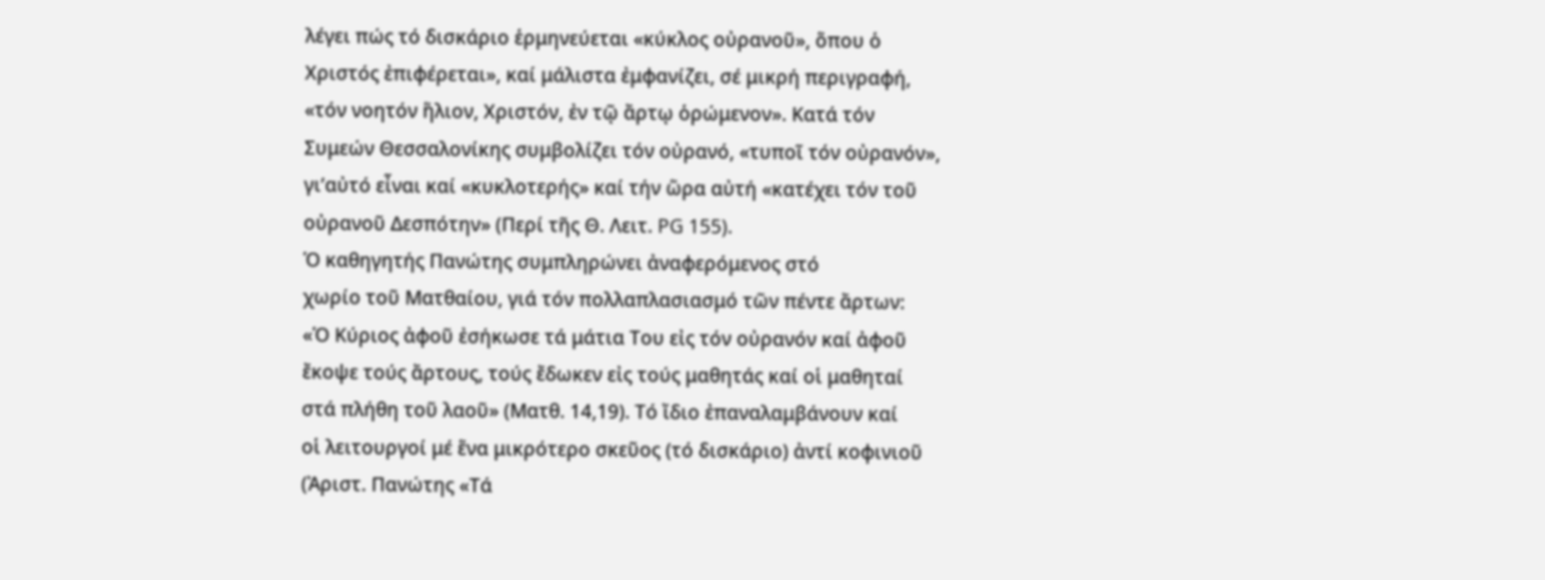λέγει πώς τό δισκάριο ἑρμηνεύεται «κύκλος οὐρανοῦ», ὅπου ὁ
Χριστός ἐπιφέρεται», καί μάλιστα ἐμφανίζει, σέ μικρή περιγραφή,
«τόν νοητόν ἥλιον, Χριστόν, ἐν τῷ ἄρτῳ ὁρώμενον». Κατά τόν
Συμεών Θεσσαλονίκης συμβολίζει τόν οὐρανό, «τυποῖ τόν οὐρανόν»,
γι’αὐτό εἶναι καί «κυκλοτερής» καί τήν ὥρα αὐτή «κατέχει τόν τοῦ
οὐρανοῦ Δεσπότην» (Περί τῆς Θ. Λειτ. PG 155).
Ὁ καθηγητής Πανώτης συμπληρώνει ἀναφερόμενος στό
χωρίο τοῦ Ματθαίου, γιά τόν πολλαπλασιασμό τῶν πέντε ἄρτων:
«Ὁ Κύριος ἀφοῦ ἐσήκωσε τά μάτια Του εἰς τόν οὐρανόν καί ἀφοῦ
ἔκοψε τούς ἄρτους, τούς ἔδωκεν εἰς τούς μαθητάς καί οἱ μαθηταί
στά πλήθη τοῦ λαοῦ» (Ματθ. 14,19). Τό ἴδιο ἐπαναλαμβάνουν καί
οἱ λειτουργοί μέ ἕνα μικρότερο σκεῦος (τό δισκάριο) ἀντί κοφινιοῦ
(Ἀριστ. Πανώτης «Τά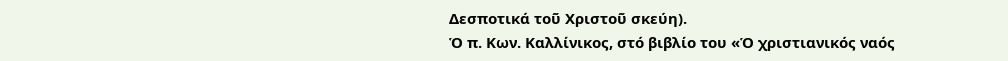Δεσποτικά τοῦ Χριστοῦ σκεύη).
Ὁ π. Κων. Καλλίνικος, στό βιβλίο του «Ὁ χριστιανικός ναός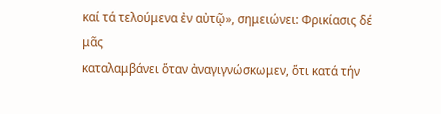καί τά τελούμενα ἐν αὐτῷ», σημειώνει: Φρικίασις δέ μᾶς
καταλαμβάνει ὅταν ἀναγιγνώσκωμεν, ὅτι κατά τήν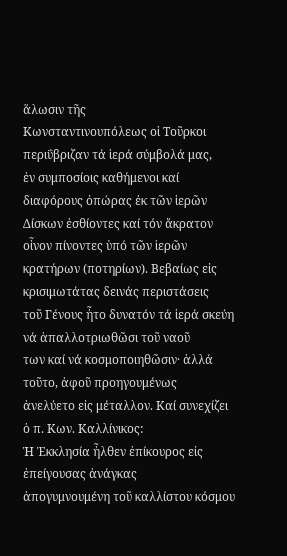ἅλωσιν τῆς
Κωνσταντινουπόλεως οἱ Τοῦρκοι περιΰβριζαν τά ἱερά σύμβολά μας,
ἐν συμποσίοις καθήμενοι καί διαφόρους ὀπώρας ἐκ τῶν ἱερῶν
Δίσκων ἐσθίοντες καί τόν ἄκρατον οἷνον πίνοντες ὑπό τῶν ἱερῶν
κρατήρων (ποτηρίων). Βεβαίως εἰς κρισιμωτάτας δεινάς περιστάσεις
τοῦ Γένους ἦτο δυνατόν τά ἱερά σκεύη νά ἀπαλλοτριωθῶσι τοῦ ναοῦ
των καί νά κοσμοποιηθῶσιν· ἀλλά τοῦτο, ἀφοῦ προηγουμένως
ἀνελύετο εἰς μέταλλον. Καί συνεχίζει ὁ π. Κων. Καλλίνικος:
Ἡ Ἐκκλησία ἦλθεν ἐπίκουρος εἰς ἐπείγουσας ἀνάγκας
ἀπογυμνουμένη τοῦ καλλίστου κόσμου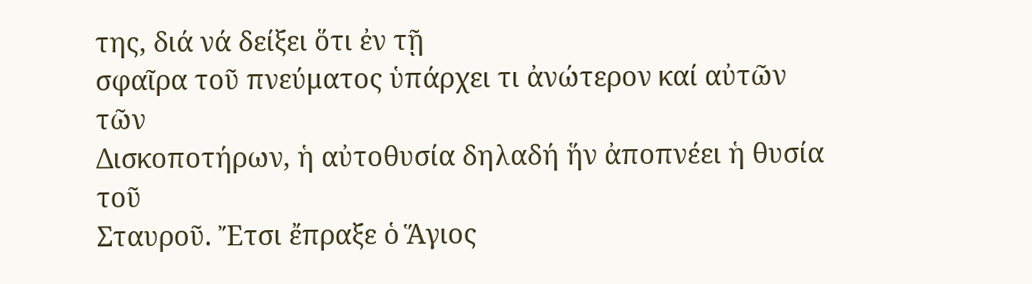της, διά νά δείξει ὅτι ἐν τῇ
σφαῖρα τοῦ πνεύματος ὑπάρχει τι ἀνώτερον καί αὐτῶν τῶν
Δισκοποτήρων, ἡ αὐτοθυσία δηλαδή ἥν ἀποπνέει ἡ θυσία τοῦ
Σταυροῦ. Ἔτσι ἔπραξε ὁ Ἅγιος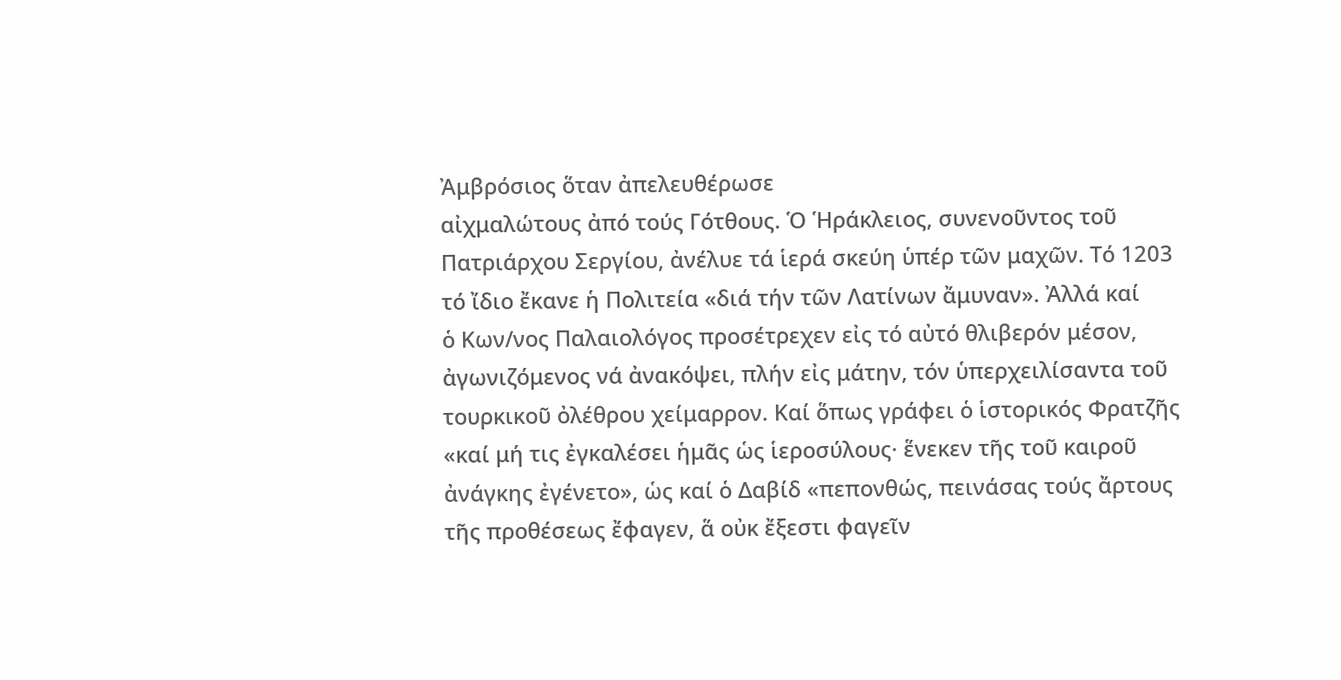Ἀμβρόσιος ὅταν ἀπελευθέρωσε
αἰχμαλώτους ἀπό τούς Γότθους. Ὁ Ἡράκλειος, συνενοῦντος τοῦ
Πατριάρχου Σεργίου, ἀνέλυε τά ἱερά σκεύη ὑπέρ τῶν μαχῶν. Τό 1203
τό ἴδιο ἔκανε ἡ Πολιτεία «διά τήν τῶν Λατίνων ἄμυναν». Ἀλλά καί
ὁ Κων/νος Παλαιολόγος προσέτρεχεν εἰς τό αὐτό θλιβερόν μέσον,
ἀγωνιζόμενος νά ἀνακόψει, πλήν εἰς μάτην, τόν ὑπερχειλίσαντα τοῦ
τουρκικοῦ ὀλέθρου χείμαρρον. Καί ὅπως γράφει ὁ ἱστορικός Φρατζῆς
«καί μή τις ἐγκαλέσει ἡμᾶς ὡς ἱεροσύλους· ἕνεκεν τῆς τοῦ καιροῦ
ἀνάγκης ἐγένετο», ὡς καί ὁ Δαβίδ «πεπονθώς, πεινάσας τούς ἄρτους
τῆς προθέσεως ἔφαγεν, ἅ οὐκ ἔξεστι φαγεῖν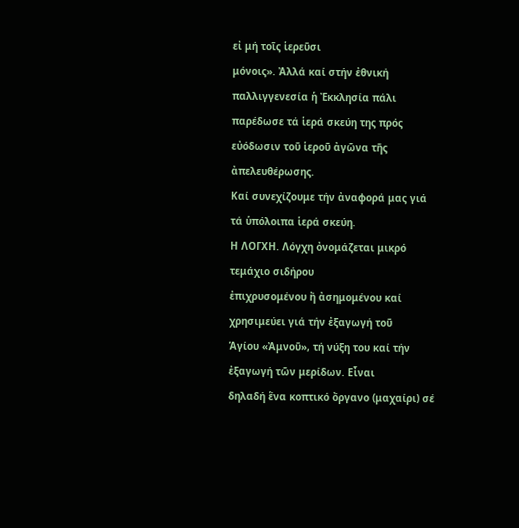εἰ μή τοῖς ἱερεῦσι
μόνοις». Ἀλλά καί στήν ἐθνική παλλιγγενεσία ἡ Ἐκκλησία πάλι
παρέδωσε τά ἱερά σκεύη της πρός εὐόδωσιν τοῦ ἱεροῦ ἀγῶνα τῆς
ἀπελευθέρωσης.
Καί συνεχίζουμε τήν ἀναφορά μας γιά τά ὑπόλοιπα ἱερά σκεύη.
Η ΛΟΓΧΗ. Λόγχη ὀνομάζεται μικρό τεμάχιο σιδήρου
ἐπιχρυσομένου ἤ ἀσημομένου καί χρησιμεύει γιά τήν ἐξαγωγή τοῦ
Ἁγίου «Ἀμνοῦ», τή νύξη του καί τήν ἐξαγωγή τῶν μερίδων. Εἶναι
δηλαδή ἕνα κοπτικό ὄργανο (μαχαίρι) σέ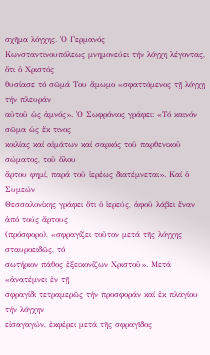σχῆμα λόγχης. Ὁ Γερμανός
Κωνσταντινουπόλεως μνημονεύει τήν λόγχη λέγοντας, ὅτι ὁ Χριστός
θυσίασε τό σῶμά Του ἄμωμο «σφαττόμενος τῇ λόγχῃ τήν πλευράν
αὐτοῦ ὡς ἀμνός». Ὁ Σωφρόνιος γράφει: «Τό καινόν σῶμα ὡς ἔκ τινος
κοιλίας καί αἱμάτων καί σαρκός τοῦ παρθενικοῦ σώματος, τοῦ ὅλου
ἄρτου φημί, παρά τοῦ ἱερέως διατέμνεται». Καί ὁ Συμεών
Θεσσαλονίκης γράφει ὅτι ὁ ἱερεύς, ἀφοῦ λάβει ἕναν ἀπό τούς ἄρτους
(πρόσφορο), «σφραγίζει τοῦτον μετά τῆς λόγχης σταυροειδῶς, τό
σωτήριον πάθος ἐξεικονίζων Χριστοῦ». Μετά «ἀνατέμνει ἐν τῇ
σφραγίδι τετραμερῶς τήν προσφοράν καί ἐκ πλαγίου τήν λόγχην
εἰσαγαγών, ἐκφέρει μετά τῆς σφραγῖδος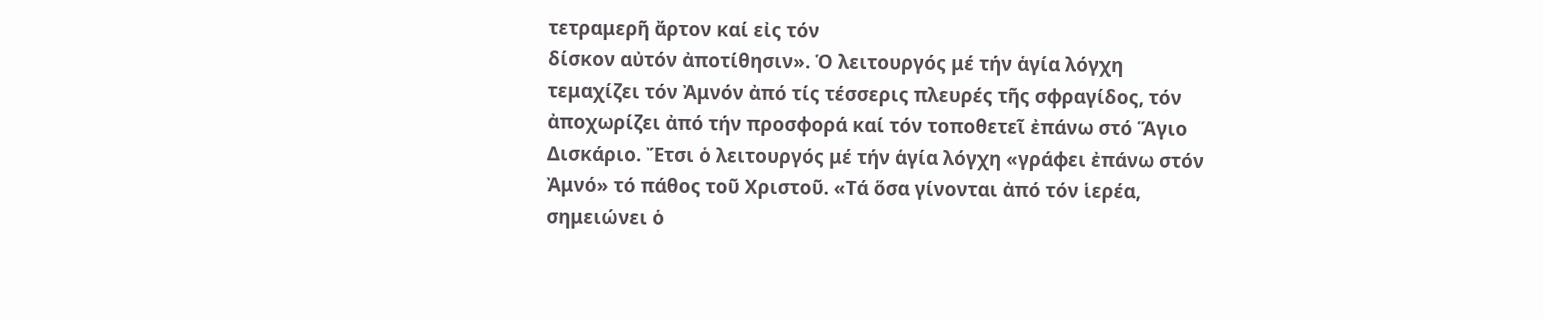τετραμερῆ ἄρτον καί εἰς τόν
δίσκον αὐτόν ἀποτίθησιν». Ὁ λειτουργός μέ τήν ἁγία λόγχη
τεμαχίζει τόν Ἀμνόν ἀπό τίς τέσσερις πλευρές τῆς σφραγίδος, τόν
ἀποχωρίζει ἀπό τήν προσφορά καί τόν τοποθετεῖ ἐπάνω στό Ἅγιο
Δισκάριο. Ἔτσι ὁ λειτουργός μέ τήν ἁγία λόγχη «γράφει ἐπάνω στόν
Ἀμνό» τό πάθος τοῦ Χριστοῦ. «Τά ὅσα γίνονται ἀπό τόν ἱερέα,
σημειώνει ὁ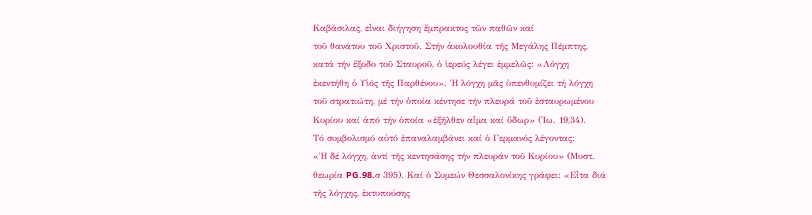Καβάσιλας, εἶναι διήγηση ἔμπρακτος τῶν παθῶν καί
τοῦ θανάτου τοῦ Χριστοῦ. Στήν ἀκολουθία τῆς Μεγάλης Πέμπτης,
κατά τήν ἔξοδο τοῦ Σταυροῦ, ὁ ἱερεύς λέγει ἐμμελῶς: «Λόγχη
ἐκεντήθη ὁ Υἱός τῆς Παρθένου». Ἡ λόγχη μᾶς ὑπενθυμίζει τή λόγχη
τοῦ στρατιώτη, μέ τήν ὁποία κέντησε τήν πλευρά τοῦ ἐσταυρωμένου
Κυρίου καί ἀπό τήν ὁποία «ἐξῆλθεν αἷμα καί ὕδωρ» (Ἰω. 19,34).
Τό συμβολισμό αὐτό ἐπαναλαμβάνει καί ὁ Γερμανός λέγοντας:
«Ἡ δέ λόγχη, ἀντί τῆς κεντησάσης τήν πλευράν τοῦ Κυρίου» (Μυστ.
θεωρία PG.98.σ 395). Καί ὁ Συμεών Θεσσαλονίκης γράφει: «Εἶτα διά
τῆς λόγχης, ἐκτυπούσης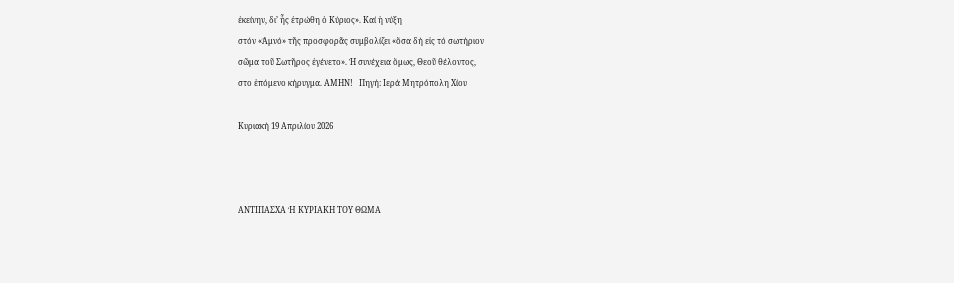ἐκείνην, δι’ ἧς ἐτρώθη ὁ Κύριος». Καί ἡ νύξη
στόν «Ἀμνό» τῆς προσφορᾶς συμβολίζει «ὅσα δή εἰς τό σωτήριον
σῶμα τοῦ Σωτῆρος ἐγένετο». Ἡ συνέχεια ὅμως, Θεοῦ θέλοντος,
στο ἑπόμενο κήρυγμα. ΑΜΗΝ!   Πηγή: Ιερά Μητρόπολη Χίου

Κυριακή 19 Απριλίου 2026



ΑΝΤΙΠΑΣΧΑ Ή ΚΥΡΙΑΚΗ ΤΟΥ ΘΩΜΑ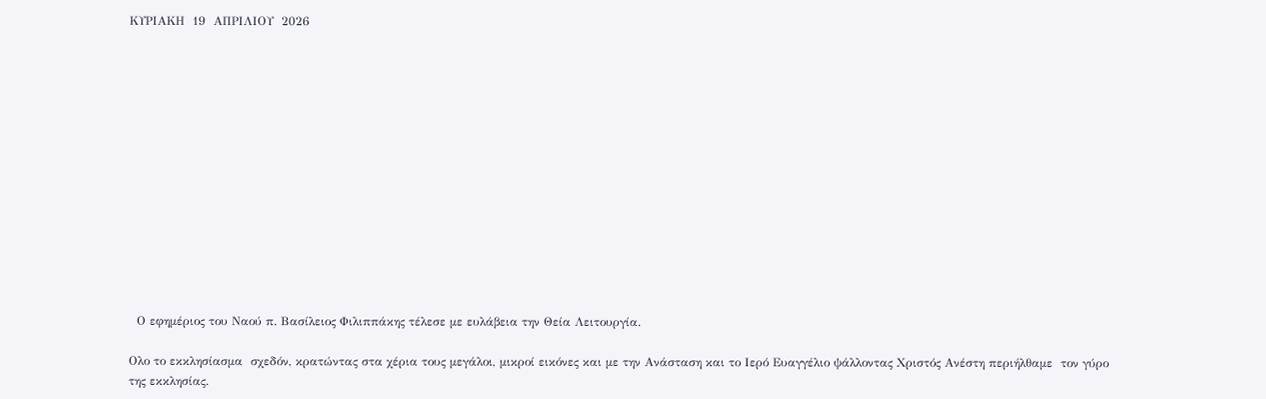ΚΥΡΙΑΚΗ  19  AΠΡΙΛΙΟΥ  2026














  Ο εφημέριος του Ναού π. Βασίλειος Φιλιππάκης τέλεσε με ευλάβεια την Θεία Λειτουργία.

Ολο το εκκλησίασμα  σχεδόν, κρατώντας στα χέρια τους μεγάλοι, μικροί εικόνες και με την Ανάσταση και το Ιερό Ευαγγέλιο ψάλλοντας Χριστός Ανέστη περιήλθαμε  τον γύρο της εκκλησίας.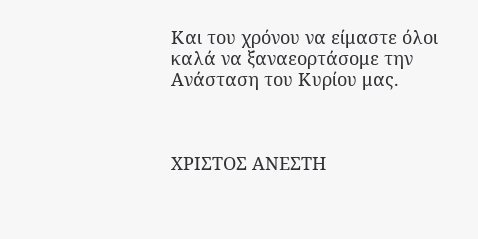Και του χρόνου να είμαστε όλοι καλά να ξαναεορτάσομε την Ανάσταση του Κυρίου μας.



ΧΡΙΣΤΟΣ ΑΝΕΣΤΗ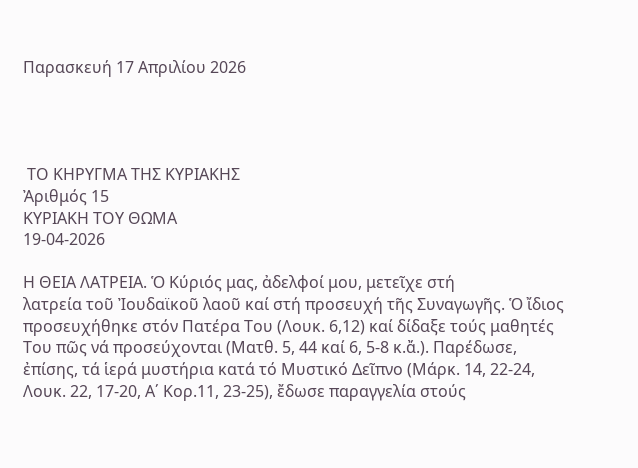Παρασκευή 17 Απριλίου 2026




 ΤΟ ΚΗΡΥΓΜΑ ΤΗΣ ΚΥΡΙΑΚΗΣ
Ἀριθμός 15
ΚΥΡΙΑΚΗ ΤΟΥ ΘΩΜΑ
19-04-2026

Η ΘΕΙΑ ΛΑΤΡΕΙΑ. Ὁ Κύριός μας, ἀδελφοί μου, μετεῖχε στή
λατρεία τοῦ Ἰουδαϊκοῦ λαοῦ καί στή προσευχή τῆς Συναγωγῆς. Ὁ ἴδιος
προσευχήθηκε στόν Πατέρα Του (Λουκ. 6,12) καί δίδαξε τούς μαθητές
Του πῶς νά προσεύχονται (Ματθ. 5, 44 καί 6, 5-8 κ.ἄ.). Παρέδωσε,
ἐπίσης, τά ἱερά μυστήρια κατά τό Μυστικό Δεῖπνο (Μάρκ. 14, 22-24,
Λουκ. 22, 17-20, Α΄ Κορ.11, 23-25), ἔδωσε παραγγελία στούς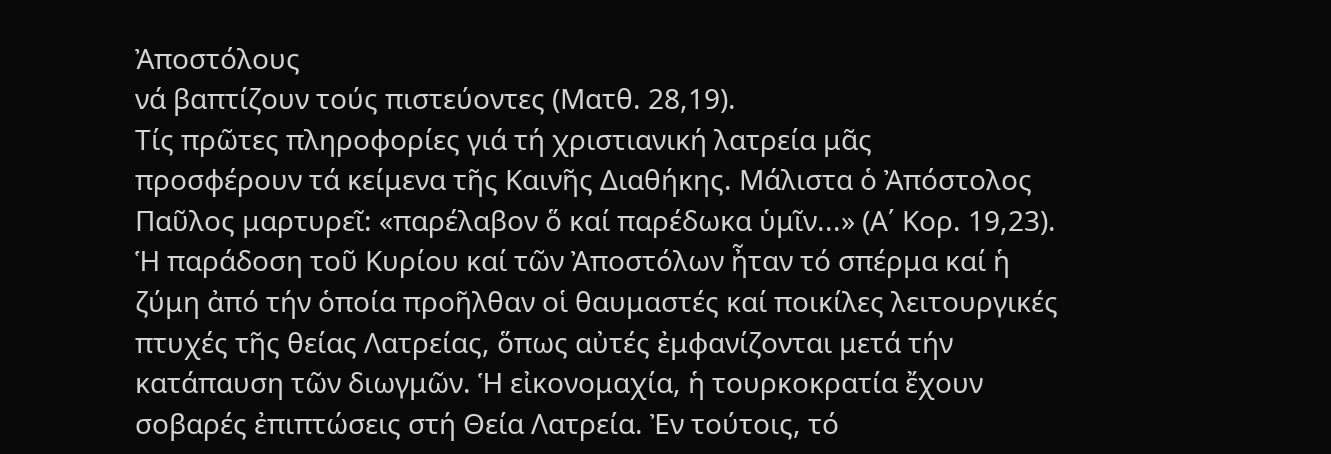Ἀποστόλους
νά βαπτίζουν τούς πιστεύοντες (Ματθ. 28,19).
Τίς πρῶτες πληροφορίες γιά τή χριστιανική λατρεία μᾶς
προσφέρουν τά κείμενα τῆς Καινῆς Διαθήκης. Μάλιστα ὁ Ἀπόστολος
Παῦλος μαρτυρεῖ: «παρέλαβον ὅ καί παρέδωκα ὑμῖν...» (Α΄ Κορ. 19,23).
Ἡ παράδοση τοῦ Κυρίου καί τῶν Ἀποστόλων ἦταν τό σπέρμα καί ἡ
ζύμη ἀπό τήν ὁποία προῆλθαν οἱ θαυμαστές καί ποικίλες λειτουργικές
πτυχές τῆς θείας Λατρείας, ὅπως αὐτές ἐμφανίζονται μετά τήν
κατάπαυση τῶν διωγμῶν. Ἡ εἰκονομαχία, ἡ τουρκοκρατία ἔχουν
σοβαρές ἐπιπτώσεις στή Θεία Λατρεία. Ἐν τούτοις, τό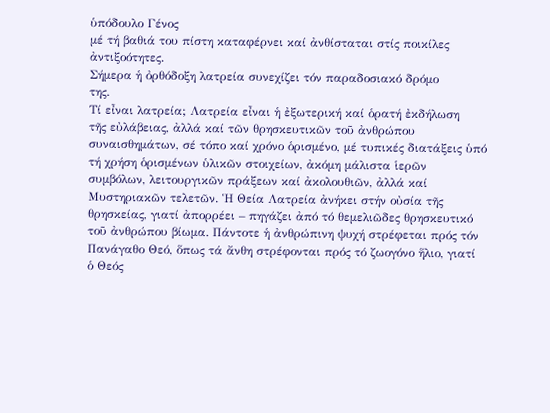ὑπόδουλο Γένος
μέ τή βαθιά του πίστη καταφέρνει καί ἀνθίσταται στίς ποικίλες
ἀντιξοότητες.
Σήμερα ἡ ὀρθόδοξη λατρεία συνεχίζει τόν παραδοσιακό δρόμο
της.
Τί εἶναι λατρεία; Λατρεία εἶναι ἡ ἐξωτερική καί ὁρατή ἐκδήλωση
τῆς εὐλάβειας, ἀλλά καί τῶν θρησκευτικῶν τοῦ ἀνθρώπου
συναισθημάτων, σέ τόπο καί χρόνο ὁρισμένο, μέ τυπικές διατάξεις ὑπό
τή χρήση ὁρισμένων ὑλικῶν στοιχείων, ἀκόμη μάλιστα ἱερῶν
συμβόλων, λειτουργικῶν πράξεων καί ἀκολουθιῶν, ἀλλά καί
Μυστηριακῶν τελετῶν. Ἡ Θεία Λατρεία ἀνήκει στήν οὐσία τῆς
θρησκείας, γιατί ἀπορρέει – πηγάζει ἀπό τό θεμελιῶδες θρησκευτικό
τοῦ ἀνθρώπου βίωμα. Πάντοτε ἡ ἀνθρώπινη ψυχή στρέφεται πρός τόν
Πανάγαθο Θεό, ὅπως τά ἄνθη στρέφονται πρός τό ζωογόνο ἥλιο, γιατί
ὁ Θεός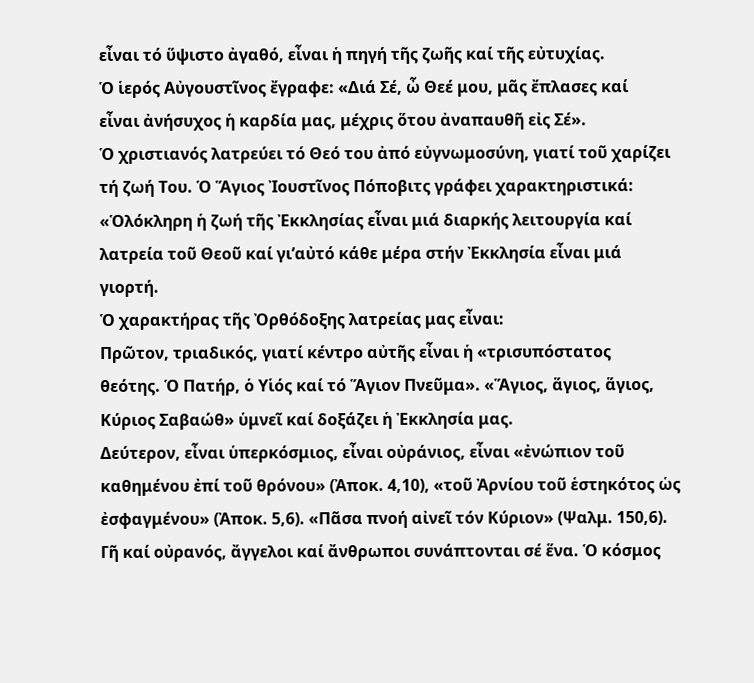εἶναι τό ὕψιστο ἀγαθό, εἶναι ἡ πηγή τῆς ζωῆς καί τῆς εὐτυχίας.
Ὁ ἱερός Αὐγουστῖνος ἔγραφε: «Διά Σέ, ὦ Θεέ μου, μᾶς ἔπλασες καί
εἶναι ἀνήσυχος ἡ καρδία μας, μέχρις ὅτου ἀναπαυθῆ εἰς Σέ».
Ὁ χριστιανός λατρεύει τό Θεό του ἀπό εὐγνωμοσύνη, γιατί τοῦ χαρίζει
τή ζωή Του. Ὁ Ἅγιος Ἰουστῖνος Πόποβιτς γράφει χαρακτηριστικά:
«Ὁλόκληρη ἡ ζωή τῆς Ἐκκλησίας εἶναι μιά διαρκής λειτουργία καί
λατρεία τοῦ Θεοῦ καί γι’αὐτό κάθε μέρα στήν Ἐκκλησία εἶναι μιά
γιορτή.
Ὁ χαρακτήρας τῆς Ὀρθόδοξης λατρείας μας εἶναι:
Πρῶτον, τριαδικός, γιατί κέντρο αὐτῆς εἶναι ἡ «τρισυπόστατος
θεότης. Ὁ Πατήρ, ὁ Υἱός καί τό Ἅγιον Πνεῦμα». «Ἅγιος, ἅγιος, ἅγιος,
Κύριος Σαβαώθ» ὑμνεῖ καί δοξάζει ἡ Ἐκκλησία μας.
Δεύτερον, εἶναι ὑπερκόσμιος, εἶναι οὐράνιος, εἶναι «ἐνώπιον τοῦ
καθημένου ἐπί τοῦ θρόνου» (Ἀποκ. 4,10), «τοῦ Ἀρνίου τοῦ ἑστηκότος ὡς
ἐσφαγμένου» (Ἀποκ. 5,6). «Πᾶσα πνοή αἰνεῖ τόν Κύριον» (Ψαλμ. 150,6).
Γῆ καί οὐρανός, ἄγγελοι καί ἄνθρωποι συνάπτονται σέ ἕνα. Ὁ κόσμος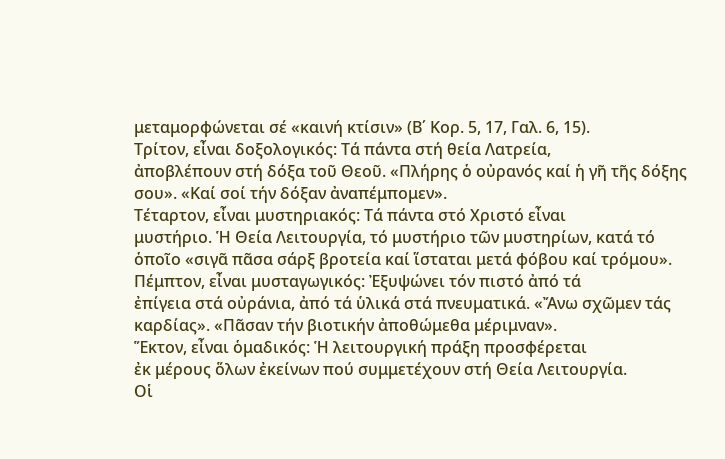μεταμορφώνεται σέ «καινή κτίσιν» (Β΄ Κορ. 5, 17, Γαλ. 6, 15).
Τρίτον, εἶναι δοξολογικός: Τά πάντα στή θεία Λατρεία,
ἀποβλέπουν στή δόξα τοῦ Θεοῦ. «Πλήρης ὁ οὐρανός καί ἡ γῆ τῆς δόξης
σου». «Καί σοί τήν δόξαν ἀναπέμπομεν».
Τέταρτον, εἶναι μυστηριακός: Τά πάντα στό Χριστό εἶναι
μυστήριο. Ἡ Θεία Λειτουργία, τό μυστήριο τῶν μυστηρίων, κατά τό
ὁποῖο «σιγᾶ πᾶσα σάρξ βροτεία καί ἵσταται μετά φόβου καί τρόμου».
Πέμπτον, εἶναι μυσταγωγικός: Ἐξυψώνει τόν πιστό ἀπό τά
ἐπίγεια στά οὐράνια, ἀπό τά ὑλικά στά πνευματικά. «Ἄνω σχῶμεν τάς
καρδίας». «Πᾶσαν τήν βιοτικήν ἀποθώμεθα μέριμναν».
Ἕκτον, εἶναι ὁμαδικός: Ἡ λειτουργική πράξη προσφέρεται
ἐκ μέρους ὅλων ἐκείνων πού συμμετέχουν στή Θεία Λειτουργία.
Οἱ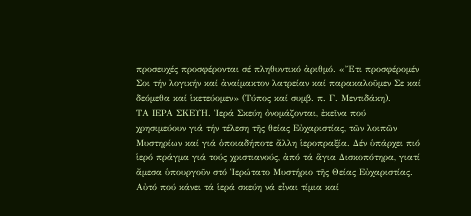προσευχές προσφέρονται σέ πληθυντικό ἀριθμό. «Ἔτι προσφέρομέν
Σοι τήν λογικήν καί ἀναίμακτον λατρείαν καί παρακαλοῦμεν Σε καί
δεόμεθα καί ἱκετεύομεν» (Τύπος καί συμβ. π. Γ. Μεντιδάκη).
ΤΑ ΙΕΡΑ ΣΚΕΥΗ. Ἱερά Σκεύη ὀνομάζονται, ἐκεῖνα πού
χρησιμεύουν γιά τήν τέλεση τῆς θείας Εὐχαριστίας, τῶν λοιπῶν
Μυστηρίων καί γιά ὁποιαδήποτε ἄλλη ἱεροπραξία. Δέν ὑπάρχει πιό
ἱερό πράγμα γιά τούς χριστιανούς, ἀπό τά ἅγια Δισκοπότηρα, γιατί
ἄμεσα ὑπουργοῦν στό Ἱερώτατο Μυστήριο τῆς Θείας Εὐχαριστίας.
Αὐτό πού κάνει τά ἱερά σκεύη νά εἶναι τίμια καί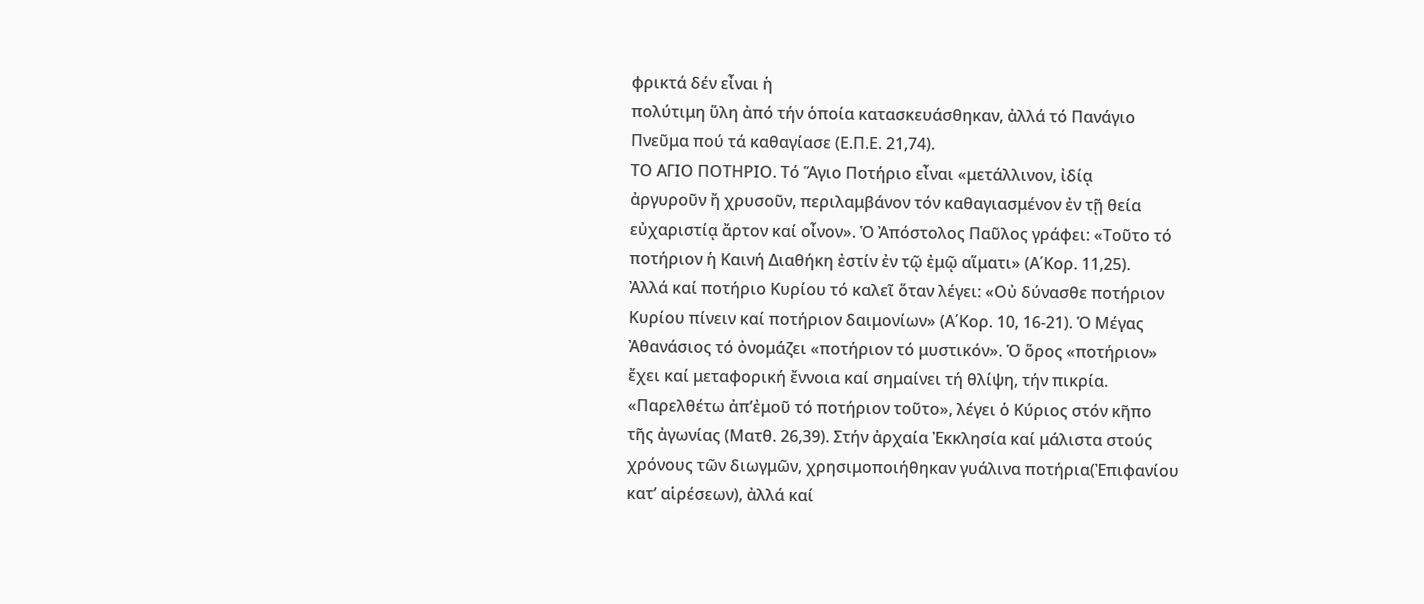φρικτά δέν εἶναι ἡ
πολύτιμη ὕλη ἀπό τήν ὁποία κατασκευάσθηκαν, ἀλλά τό Πανάγιο
Πνεῦμα πού τά καθαγίασε (Ε.Π.Ε. 21,74).
ΤΟ ΑΓΙΟ ΠΟΤΗΡΙΟ. Τό Ἅγιο Ποτήριο εἶναι «μετάλλινον, ἰδίᾳ
ἀργυροῦν ἤ χρυσοῦν, περιλαμβάνον τόν καθαγιασμένον ἐν τῇ θεία
εὐχαριστίᾳ ἄρτον καί οἶνον». Ὁ Ἀπόστολος Παῦλος γράφει: «Τοῦτο τό
ποτήριον ἡ Καινή Διαθήκη ἐστίν ἐν τῷ ἐμῷ αἵματι» (Α΄Κορ. 11,25).
Ἀλλά καί ποτήριο Κυρίου τό καλεῖ ὅταν λέγει: «Οὐ δύνασθε ποτήριον
Κυρίου πίνειν καί ποτήριον δαιμονίων» (Α΄Κορ. 10, 16-21). Ὁ Μέγας
Ἀθανάσιος τό ὀνομάζει «ποτήριον τό μυστικόν». Ὁ ὅρος «ποτήριον»
ἔχει καί μεταφορική ἔννοια καί σημαίνει τή θλίψη, τήν πικρία.
«Παρελθέτω ἀπ’ἐμοῦ τό ποτήριον τοῦτο», λέγει ὁ Κύριος στόν κῆπο
τῆς ἀγωνίας (Ματθ. 26,39). Στήν ἀρχαία Ἐκκλησία καί μάλιστα στούς
χρόνους τῶν διωγμῶν, χρησιμοποιήθηκαν γυάλινα ποτήρια(Ἐπιφανίου
κατ’ αἱρέσεων), ἀλλά καί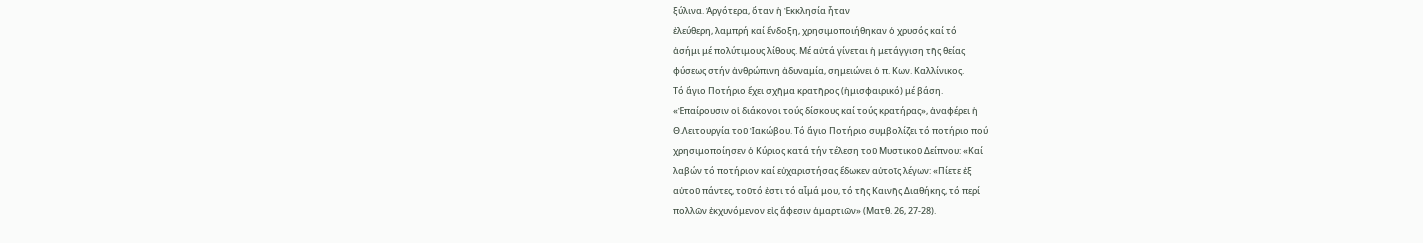ξύλινα. Ἀργότερα, ὅταν ἡ Ἐκκλησία ἦταν
ἐλεύθερη, λαμπρή καί ἔνδοξη, χρησιμοποιήθηκαν ὁ χρυσός καί τό
ἀσήμι μέ πολύτιμους λίθους. Μέ αὐτά γίνεται ἡ μετάγγιση τῆς θείας
φύσεως στήν ἀνθρώπινη ἀδυναμία, σημειώνει ὁ π. Κων. Καλλίνικος.
Τό ἅγιο Ποτήριο ἔχει σχῆμα κρατῆρος (ἡμισφαιρικό) μέ βάση.
«Ἐπαίρουσιν οἱ διάκονοι τούς δίσκους καί τούς κρατήρας», ἀναφέρει ἡ
Θ.Λειτουργία τοῦ Ἰακώβου. Τό ἅγιο Ποτήριο συμβολίζει τό ποτήριο πού
χρησιμοποίησεν ὁ Κύριος κατά τήν τέλεση τοῦ Μυστικοῦ Δείπνου: «Καί
λαβών τό ποτήριον καί εὐχαριστήσας ἔδωκεν αὐτοῖς λέγων: «Πίετε ἐξ
αὐτοῦ πάντες, τοῦτό ἐστι τό αἷμά μου, τό τῆς Καινῆς Διαθήκης, τό περί
πολλῶν ἐκχυνόμενον εἰς ἄφεσιν ἁμαρτιῶν» (Ματθ. 26, 27-28).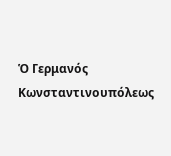Ὁ Γερμανός Κωνσταντινουπόλεως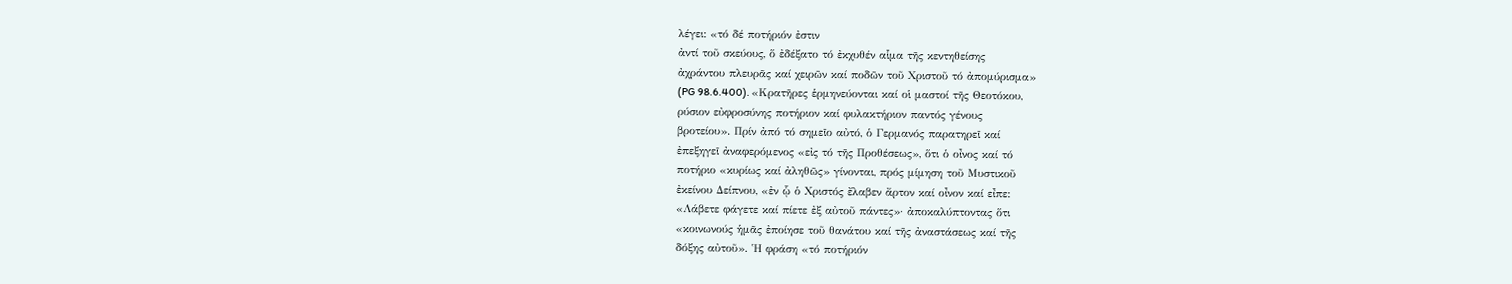λέγει: «τό δέ ποτήριόν ἐστιν
ἀντί τοῦ σκεύους, ὅ ἐδέξατο τό ἐκχυθέν αἷμα τῆς κεντηθείσης
ἀχράντου πλευρᾶς καί χειρῶν καί ποδῶν τοῦ Χριστοῦ τό ἀπομύρισμα»
(PG 98.6.400). «Κρατῆρες ἑρμηνεύονται καί οἱ μαστοί τῆς Θεοτόκου,
ρύσιον εὐφροσύνης ποτήριον καί φυλακτήριον παντός γένους
βροτείου». Πρίν ἀπό τό σημεῖο αὐτό, ὁ Γερμανός παρατηρεῖ καί
ἐπεξηγεῖ ἀναφερόμενος «εἰς τό τῆς Προθέσεως», ὅτι ὁ οἶνος καί τό
ποτήριο «κυρίως καί ἀληθῶς» γίνονται, πρός μίμηση τοῦ Μυστικοῦ
ἐκείνου Δείπνου, «ἐν ᾧ ὁ Χριστός ἔλαβεν ἄρτον καί οἶνον καί εἶπε:
«Λάβετε φάγετε καί πίετε ἐξ αὐτοῦ πάντες»· ἀποκαλύπτοντας ὅτι
«κοινωνούς ἡμᾶς ἐποίησε τοῦ θανάτου καί τῆς ἀναστάσεως καί τῆς
δόξης αὐτοῦ». Ἡ φράση «τό ποτήριόν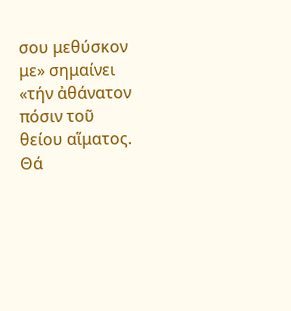σου μεθύσκον με» σημαίνει
«τήν ἀθάνατον πόσιν τοῦ θείου αἵματος.
Θά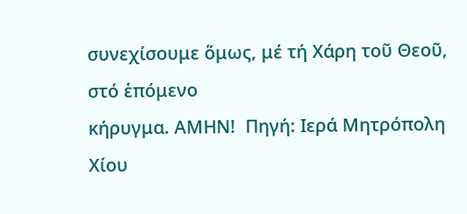συνεχίσουμε ὅμως, μέ τή Χάρη τοῦ Θεοῦ, στό ἑπόμενο
κήρυγμα. ΑΜΗΝ!  Πηγή: Ιερά Μητρόπολη Χίου